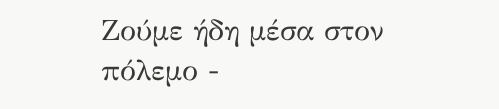Ζούμε ήδη μέσα στον πόλεμο -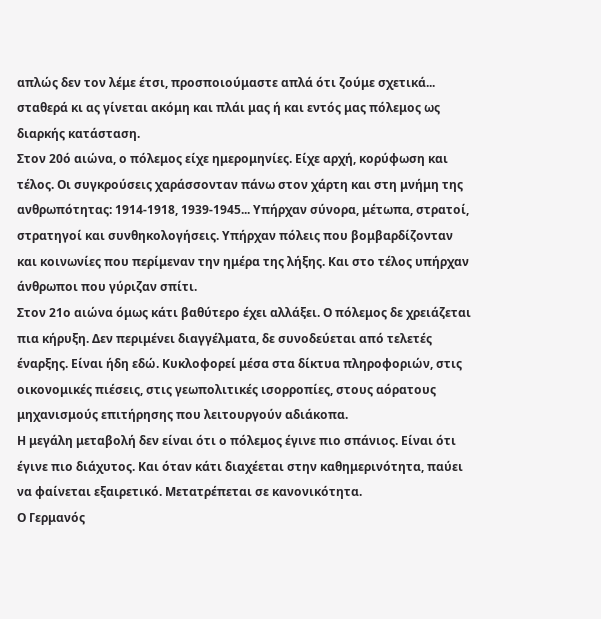απλώς δεν τον λέμε έτσι, προσποιούμαστε απλά ότι ζούμε σχετικά... σταθερά κι ας γίνεται ακόμη και πλάι μας ή και εντός μας πόλεμος ως διαρκής κατάσταση.
Στον 20ό αιώνα, ο πόλεμος είχε ημερομηνίες. Είχε αρχή, κορύφωση και τέλος. Οι συγκρούσεις χαράσσονταν πάνω στον χάρτη και στη μνήμη της ανθρωπότητας: 1914-1918, 1939-1945... Υπήρχαν σύνορα, μέτωπα, στρατοί, στρατηγοί και συνθηκολογήσεις. Υπήρχαν πόλεις που βομβαρδίζονταν και κοινωνίες που περίμεναν την ημέρα της λήξης. Και στο τέλος υπήρχαν άνθρωποι που γύριζαν σπίτι.
Στον 21ο αιώνα όμως κάτι βαθύτερο έχει αλλάξει. Ο πόλεμος δε χρειάζεται πια κήρυξη. Δεν περιμένει διαγγέλματα, δε συνοδεύεται από τελετές έναρξης. Είναι ήδη εδώ. Κυκλοφορεί μέσα στα δίκτυα πληροφοριών, στις οικονομικές πιέσεις, στις γεωπολιτικές ισορροπίες, στους αόρατους μηχανισμούς επιτήρησης που λειτουργούν αδιάκοπα.
Η μεγάλη μεταβολή δεν είναι ότι ο πόλεμος έγινε πιο σπάνιος. Είναι ότι έγινε πιο διάχυτος. Και όταν κάτι διαχέεται στην καθημερινότητα, παύει να φαίνεται εξαιρετικό. Μετατρέπεται σε κανονικότητα.
Ο Γερμανός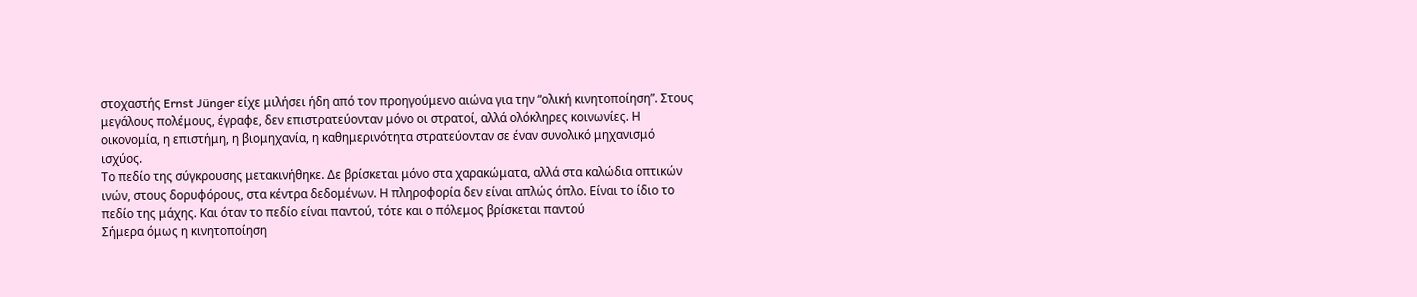στοχαστής Ernst Jünger είχε μιλήσει ήδη από τον προηγούμενο αιώνα για την “ολική κινητοποίηση”. Στους μεγάλους πολέμους, έγραφε, δεν επιστρατεύονταν μόνο οι στρατοί, αλλά ολόκληρες κοινωνίες. Η οικονομία, η επιστήμη, η βιομηχανία, η καθημερινότητα στρατεύονταν σε έναν συνολικό μηχανισμό ισχύος.
Το πεδίο της σύγκρουσης μετακινήθηκε. Δε βρίσκεται μόνο στα χαρακώματα, αλλά στα καλώδια οπτικών ινών, στους δορυφόρους, στα κέντρα δεδομένων. Η πληροφορία δεν είναι απλώς όπλο. Είναι το ίδιο το πεδίο της μάχης. Και όταν το πεδίο είναι παντού, τότε και ο πόλεμος βρίσκεται παντού
Σήμερα όμως η κινητοποίηση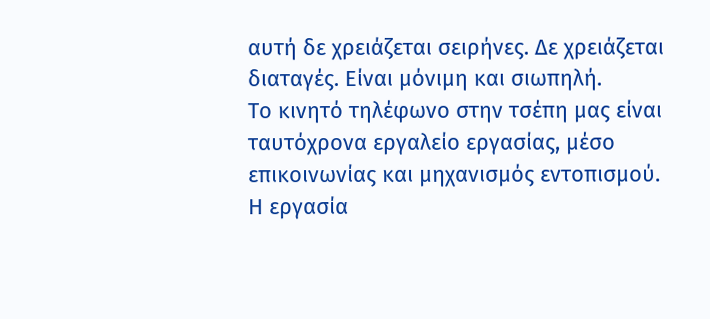αυτή δε χρειάζεται σειρήνες. Δε χρειάζεται διαταγές. Είναι μόνιμη και σιωπηλή.
Το κινητό τηλέφωνο στην τσέπη μας είναι ταυτόχρονα εργαλείο εργασίας, μέσο επικοινωνίας και μηχανισμός εντοπισμού. Η εργασία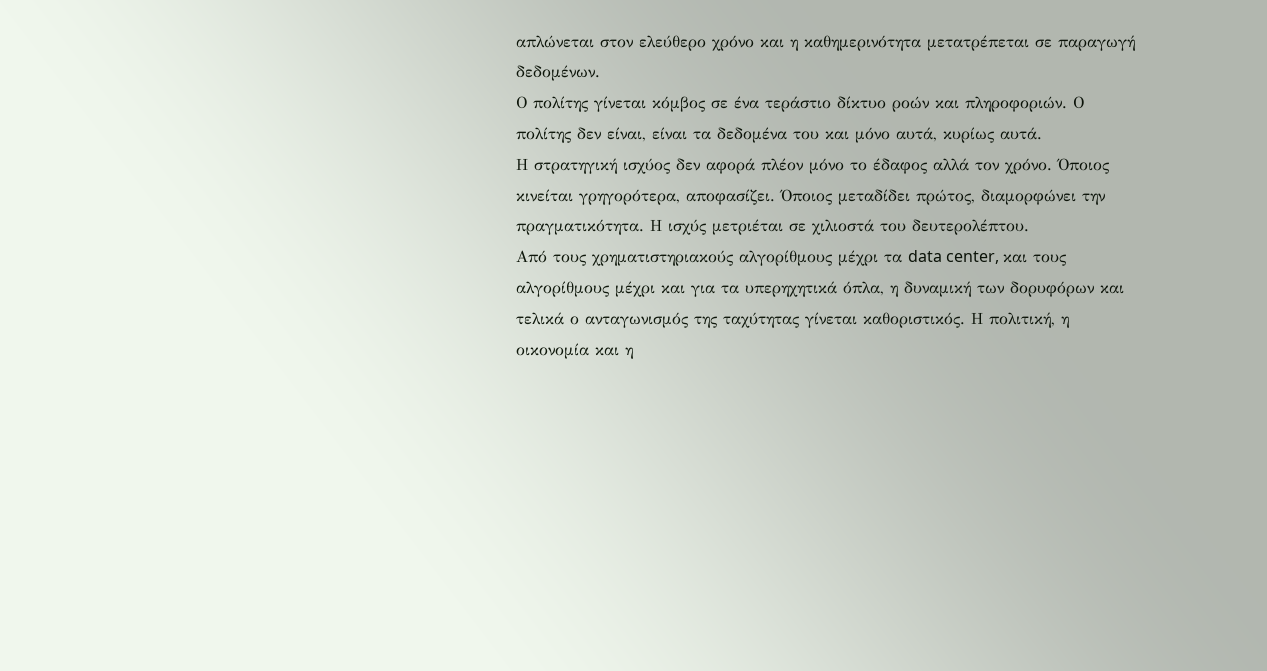απλώνεται στον ελεύθερο χρόνο και η καθημερινότητα μετατρέπεται σε παραγωγή δεδομένων.
Ο πολίτης γίνεται κόμβος σε ένα τεράστιο δίκτυο ροών και πληροφοριών. Ο πολίτης δεν είναι, είναι τα δεδομένα του και μόνο αυτά, κυρίως αυτά.
Η στρατηγική ισχύος δεν αφορά πλέον μόνο το έδαφος αλλά τον χρόνο. Όποιος κινείται γρηγορότερα, αποφασίζει. Όποιος μεταδίδει πρώτος, διαμορφώνει την πραγματικότητα. Η ισχύς μετριέται σε χιλιοστά του δευτερολέπτου.
Από τους χρηματιστηριακούς αλγορίθμους μέχρι τα data center, και τους αλγορίθμους μέχρι και για τα υπερηχητικά όπλα, η δυναμική των δορυφόρων και τελικά ο ανταγωνισμός της ταχύτητας γίνεται καθοριστικός. Η πολιτική, η οικονομία και η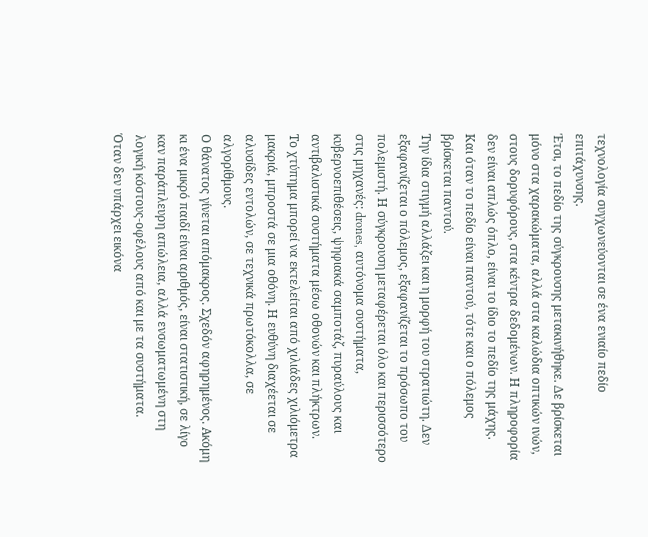τεχνολογία συγχωνεύονται σε ένα ενιαίο πεδίο επιτάχυνσης.
Έτσι, το πεδίο της σύγκρουσης μετακινήθηκε. Δε βρίσκεται μόνο στα χαρακώματα, αλλά στα καλώδια οπτικών ινών, στους δορυφόρους, στα κέντρα δεδομένων. Η πληροφορία δεν είναι απλώς όπλο, είναι το ίδιο το πεδίο της μάχης.
Και όταν το πεδίο είναι παντού, τότε και ο πόλεμος βρίσκεται παντού.
Την ίδια στιγμή αλλάζει και η μορφή του στρατιώτη. Δεν εξαφανίζεται ο πόλεμος, εξαφανίζεται το πρόσωπο του πολεμιστή. Η σύγκρουση μεταφέρεται όλο και περισσότερο στις μηχανές: drones, αυτόνομα συστήματα, κυβερνοεπιθέσεις, ψηφιακά σαμποτάζ, πυραύλους και αντιβαλιστικά συστήματα μέσω οθονών και πλήκτρων.
Το χτύπημα μπορεί να εκτελείται από χιλιάδες χιλιόμετρα μακριά, μπροστά σε μια οθόνη. Η ευθύνη διαχέεται σε αλυσίδες εντολών, σε τεχνικά πρωτόκολλα, σε αλγορίθμους.
Ο θάνατος γίνεται απόμακρος. Σχεδόν αφηρημένος. Ακόμη κι ένα μικρό παιδί είναι αριθμός, είναι στατιστική, σε λίγο καν παράπλευρη απώλεια, αλλά ενσωματωμένη στη λογική κόστους-οφέλους από και με τα συστήματα.
Όταν δεν υπάρχει εικόνα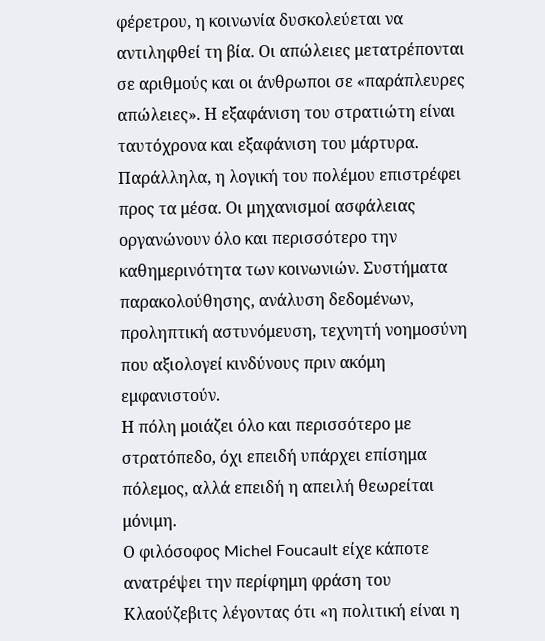φέρετρου, η κοινωνία δυσκολεύεται να αντιληφθεί τη βία. Οι απώλειες μετατρέπονται σε αριθμούς και οι άνθρωποι σε «παράπλευρες απώλειες». Η εξαφάνιση του στρατιώτη είναι ταυτόχρονα και εξαφάνιση του μάρτυρα.
Παράλληλα, η λογική του πολέμου επιστρέφει προς τα μέσα. Οι μηχανισμοί ασφάλειας οργανώνουν όλο και περισσότερο την καθημερινότητα των κοινωνιών. Συστήματα παρακολούθησης, ανάλυση δεδομένων, προληπτική αστυνόμευση, τεχνητή νοημοσύνη που αξιολογεί κινδύνους πριν ακόμη εμφανιστούν.
Η πόλη μοιάζει όλο και περισσότερο με στρατόπεδο, όχι επειδή υπάρχει επίσημα πόλεμος, αλλά επειδή η απειλή θεωρείται μόνιμη.
Ο φιλόσοφος Michel Foucault είχε κάποτε ανατρέψει την περίφημη φράση του Κλαούζεβιτς λέγοντας ότι «η πολιτική είναι η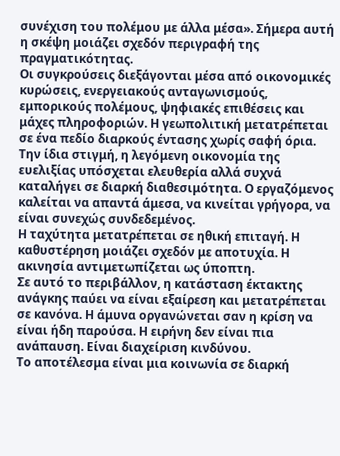συνέχιση του πολέμου με άλλα μέσα». Σήμερα αυτή η σκέψη μοιάζει σχεδόν περιγραφή της πραγματικότητας.
Οι συγκρούσεις διεξάγονται μέσα από οικονομικές κυρώσεις, ενεργειακούς ανταγωνισμούς, εμπορικούς πολέμους, ψηφιακές επιθέσεις και μάχες πληροφοριών. Η γεωπολιτική μετατρέπεται σε ένα πεδίο διαρκούς έντασης χωρίς σαφή όρια.
Την ίδια στιγμή, η λεγόμενη οικονομία της ευελιξίας υπόσχεται ελευθερία αλλά συχνά καταλήγει σε διαρκή διαθεσιμότητα. Ο εργαζόμενος καλείται να απαντά άμεσα, να κινείται γρήγορα, να είναι συνεχώς συνδεδεμένος.
Η ταχύτητα μετατρέπεται σε ηθική επιταγή. Η καθυστέρηση μοιάζει σχεδόν με αποτυχία. Η ακινησία αντιμετωπίζεται ως ύποπτη.
Σε αυτό το περιβάλλον, η κατάσταση έκτακτης ανάγκης παύει να είναι εξαίρεση και μετατρέπεται σε κανόνα. Η άμυνα οργανώνεται σαν η κρίση να είναι ήδη παρούσα. Η ειρήνη δεν είναι πια ανάπαυση. Είναι διαχείριση κινδύνου.
Το αποτέλεσμα είναι μια κοινωνία σε διαρκή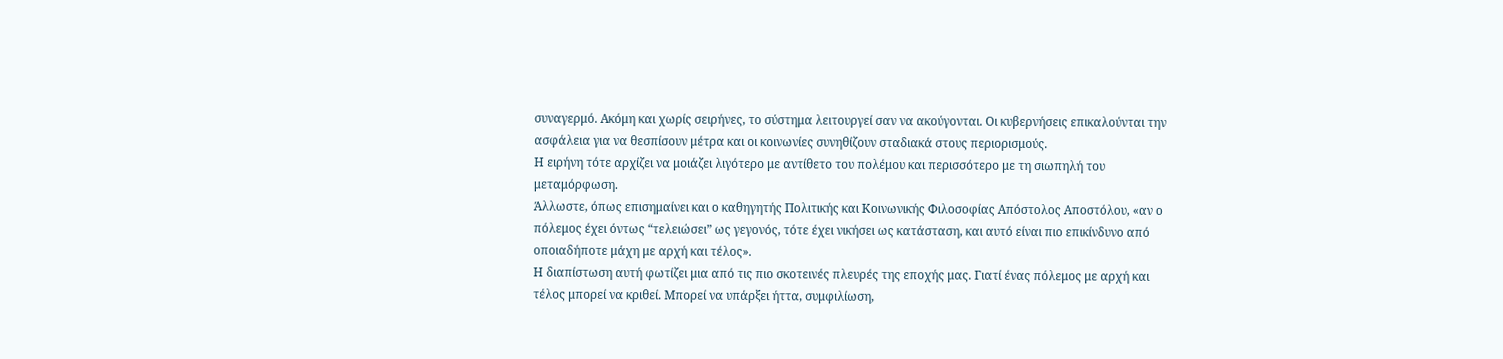συναγερμό. Ακόμη και χωρίς σειρήνες, το σύστημα λειτουργεί σαν να ακούγονται. Οι κυβερνήσεις επικαλούνται την ασφάλεια για να θεσπίσουν μέτρα και οι κοινωνίες συνηθίζουν σταδιακά στους περιορισμούς.
Η ειρήνη τότε αρχίζει να μοιάζει λιγότερο με αντίθετο του πολέμου και περισσότερο με τη σιωπηλή του μεταμόρφωση.
Άλλωστε, όπως επισημαίνει και ο καθηγητής Πολιτικής και Κοινωνικής Φιλοσοφίας Απόστολος Αποστόλου, «αν ο πόλεμος έχει όντως “τελειώσει” ως γεγονός, τότε έχει νικήσει ως κατάσταση, και αυτό είναι πιο επικίνδυνο από οποιαδήποτε μάχη με αρχή και τέλος».
Η διαπίστωση αυτή φωτίζει μια από τις πιο σκοτεινές πλευρές της εποχής μας. Γιατί ένας πόλεμος με αρχή και τέλος μπορεί να κριθεί. Μπορεί να υπάρξει ήττα, συμφιλίωση,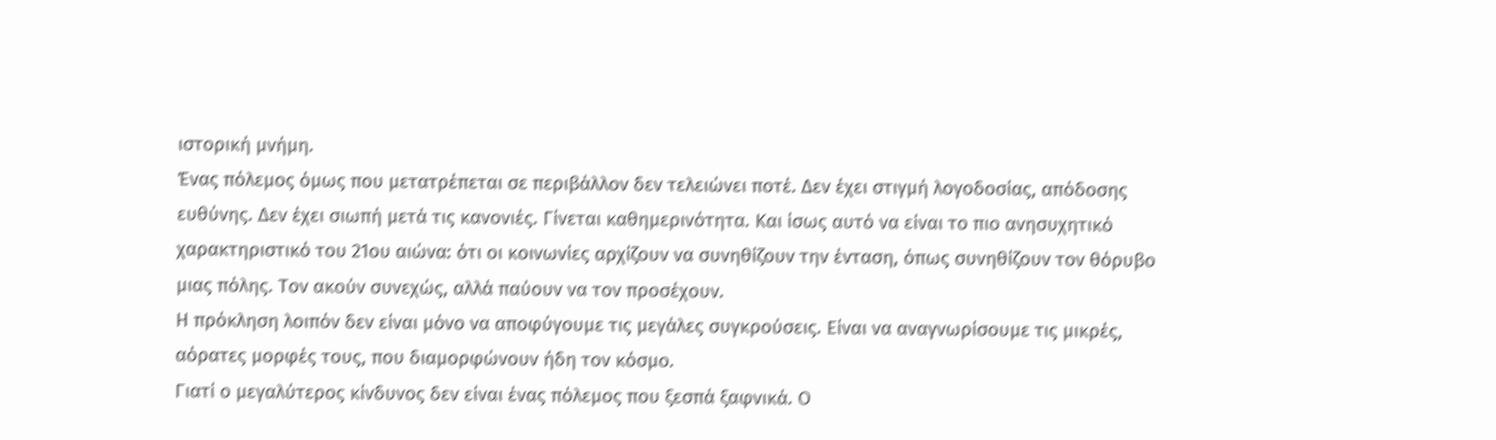ιστορική μνήμη.
Ένας πόλεμος όμως που μετατρέπεται σε περιβάλλον δεν τελειώνει ποτέ. Δεν έχει στιγμή λογοδοσίας, απόδοσης ευθύνης. Δεν έχει σιωπή μετά τις κανονιές. Γίνεται καθημερινότητα. Και ίσως αυτό να είναι το πιο ανησυχητικό χαρακτηριστικό του 21ου αιώνα: ότι οι κοινωνίες αρχίζουν να συνηθίζουν την ένταση, όπως συνηθίζουν τον θόρυβο μιας πόλης. Τον ακούν συνεχώς, αλλά παύουν να τον προσέχουν.
Η πρόκληση λοιπόν δεν είναι μόνο να αποφύγουμε τις μεγάλες συγκρούσεις. Είναι να αναγνωρίσουμε τις μικρές, αόρατες μορφές τους, που διαμορφώνουν ήδη τον κόσμο.
Γιατί ο μεγαλύτερος κίνδυνος δεν είναι ένας πόλεμος που ξεσπά ξαφνικά. Ο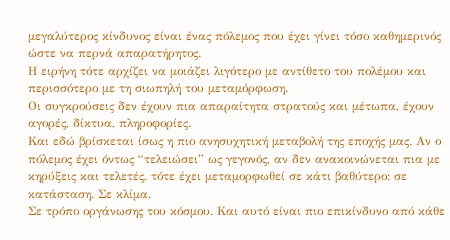μεγαλύτερος κίνδυνος είναι ένας πόλεμος που έχει γίνει τόσο καθημερινός ώστε να περνά απαρατήρητος.
Η ειρήνη τότε αρχίζει να μοιάζει λιγότερο με αντίθετο του πολέμου και περισσότερο με τη σιωπηλή του μεταμόρφωση.
Οι συγκρούσεις δεν έχουν πια απαραίτητα στρατούς και μέτωπα, έχουν αγορές, δίκτυα, πληροφορίες.
Και εδώ βρίσκεται ίσως η πιο ανησυχητική μεταβολή της εποχής μας. Αν ο πόλεμος έχει όντως “τελειώσει” ως γεγονός, αν δεν ανακοινώνεται πια με κηρύξεις και τελετές, τότε έχει μεταμορφωθεί σε κάτι βαθύτερο: σε κατάσταση. Σε κλίμα.
Σε τρόπο οργάνωσης του κόσμου. Και αυτό είναι πιο επικίνδυνο από κάθε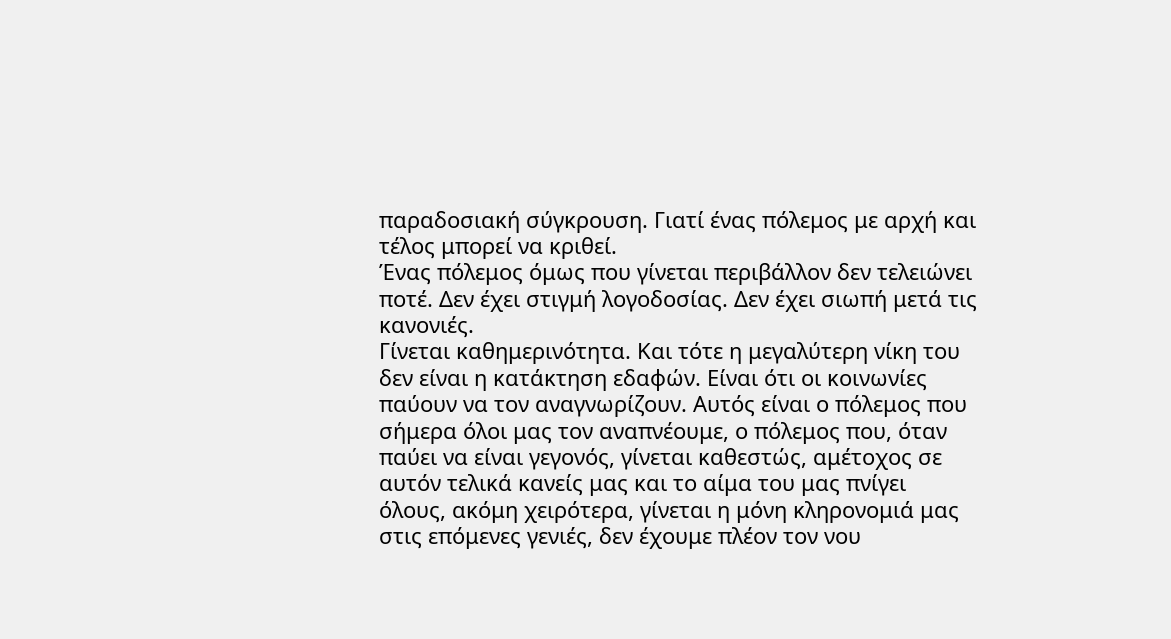παραδοσιακή σύγκρουση. Γιατί ένας πόλεμος με αρχή και τέλος μπορεί να κριθεί.
Ένας πόλεμος όμως που γίνεται περιβάλλον δεν τελειώνει ποτέ. Δεν έχει στιγμή λογοδοσίας. Δεν έχει σιωπή μετά τις κανονιές.
Γίνεται καθημερινότητα. Και τότε η μεγαλύτερη νίκη του δεν είναι η κατάκτηση εδαφών. Είναι ότι οι κοινωνίες παύουν να τον αναγνωρίζουν. Αυτός είναι ο πόλεμος που σήμερα όλοι μας τον αναπνέουμε, ο πόλεμος που, όταν παύει να είναι γεγονός, γίνεται καθεστώς, αμέτοχος σε αυτόν τελικά κανείς μας και το αίμα του μας πνίγει όλους, ακόμη χειρότερα, γίνεται η μόνη κληρονομιά μας στις επόμενες γενιές, δεν έχουμε πλέον τον νου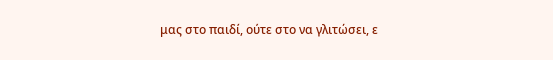μας στο παιδί, ούτε στο να γλιτώσει, ε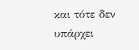και τότε δεν υπάρχει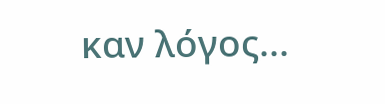καν λόγος...